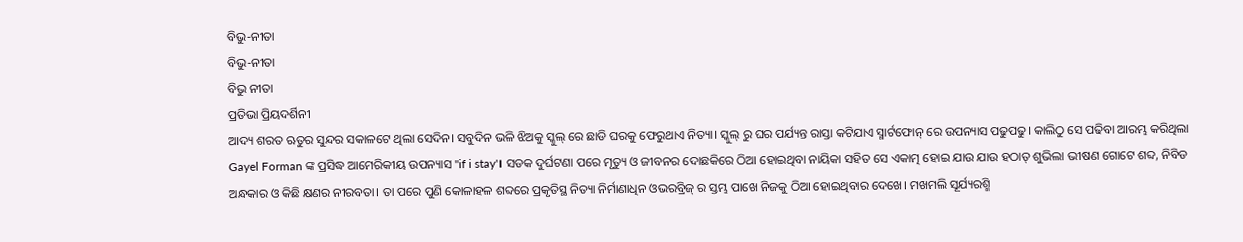ବିଭୁ-ନୀତା
ବିଭୁ-ନୀତା
ବିଭୁ ନୀତା
ପ୍ରତିଭା ପ୍ରିୟଦର୍ଶିନୀ
ଆଦ୍ୟ ଶରତ ଋତୁର ସୁନ୍ଦର ସକାଳଟେ ଥିଲା ସେଦିନ। ସବୁଦିନ ଭଳି ଝିଅକୁ ସ୍କୁଲ୍ ରେ ଛାଡି ଘରକୁ ଫେରୁଥାଏ ନିତ୍ୟା। ସ୍କୁଲ୍ ରୁ ଘର ପର୍ଯ୍ୟନ୍ତ ରାସ୍ତା କଟିଯାଏ ସ୍ମାର୍ଟଫୋନ୍ ରେ ଉପନ୍ୟାସ ପଢୁପଢୁ। କାଲିଠୁ ସେ ପଢିବା ଆରମ୍ଭ କରିଥିଲା Gayel Forman ଙ୍କ ପ୍ରସିଦ୍ଧ ଆମେରିକୀୟ ଉପନ୍ୟାସ "if i stay'। ସଡକ ଦୁର୍ଘଟଣା ପରେ ମୃତ୍ୟୁ ଓ ଜୀବନର ଦୋଛକିରେ ଠିଆ ହୋଇଥିବା ନାୟିକା ସହିତ ସେ ଏକାତ୍ମ ହୋଇ ଯାଉ ଯାଉ ହଠାତ୍ ଶୁଭିଲା ଭୀଷଣ ଗୋଟେ ଶବ୍ଦ, ନିବିଡ ଅନ୍ଧକାର ଓ କିଛି କ୍ଷଣର ନୀରବତା। ତା ପରେ ପୁଣି କୋଳାହଳ ଶବ୍ଦରେ ପ୍ରକୃତିସ୍ଥ ନିତ୍ୟା ନିର୍ମାଣାଧିନ ଓଭରବ୍ରିଜ୍ ର ସ୍ତମ୍ଭ ପାଖେ ନିଜକୁ ଠିଆ ହୋଇଥିବାର ଦେଖେ। ମଖମଲି ସୂର୍ଯ୍ୟରଶ୍ମି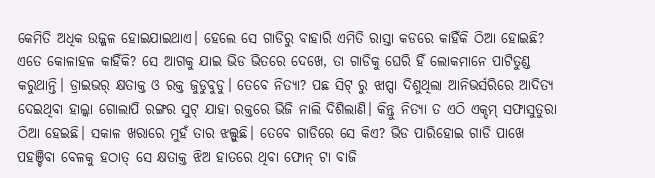କେମିତି ଅଧିକ ଉଜ୍ଜଳ ହୋଇଯାଇଥାଏ। ହେଲେ ସେ ଗାଡିରୁ ବାହାରି ଏମିତି ରାସ୍ତା କଡରେ କାହିଁକି ଠିଆ ହୋଇଛି? ଏତେ କୋଳାହଳ କାହିଁକି? ସେ ଆଗକୁ ଯାଇ ଭିଡ ଭିତରେ ଦେଖେ, ତା ଗାଡିକୁ ଘେରି ହିଁ ଲୋକମାନେ ପାଟିତୁଣ୍ଡ କରୁଥାନ୍ତି। ଡ୍ରାଇଭର୍ କ୍ଷତାକ୍ତ ଓ ରକ୍ତ ଜୁଡୁବୁଡୁ। ତେବେ ନିତ୍ୟା? ପଛ ସିଟ୍ ରୁ ଝାପ୍ସା ଦିଶୁଥିଲା ଆନିଭର୍ସରିରେ ଆଦିତ୍ୟ ଦେଇଥିବା ହାଲ୍କା ଗୋଲାପି ରଙ୍ଗର ସୁଟ୍ ଯାହା ରକ୍ତରେ ଭିଜି ନାଲି ଦିଶିଲାଣି। କିନ୍ତୁ ନିତ୍ୟା ତ ଏଠି ଏକ୍ଦମ୍ ସଫାସୁତୁରା ଠିଆ ହେଇଛି। ସକାଳ ଖରାରେ ମୁହଁ ତାର ଝଲ୍ସୁଛି। ତେବେ ଗାଡିରେ ସେ କିଏ? ଭିଡ ପାରିହୋଇ ଗାଡି ପାଖେ ପହଞ୍ଚିବା ବେଳକୁ ହଠାତ୍ ସେ କ୍ଷତାକ୍ତ ଝିଅ ହାତରେ ଥିବା ଫୋନ୍ ଟା ବାଜି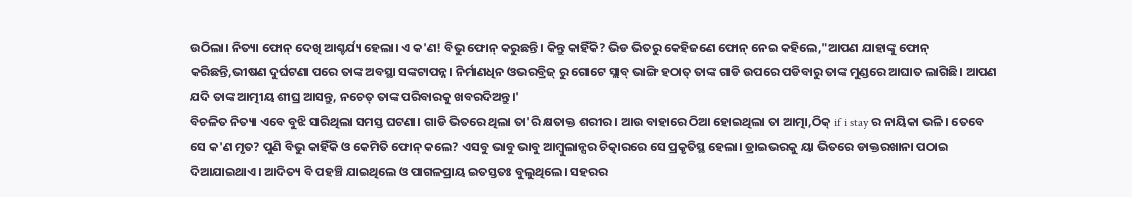ଉଠିଲା। ନିତ୍ୟା ଫୋନ୍ ଦେଖି ଆଶ୍ଚର୍ଯ୍ୟ ହେଲା। ଏ କ'ଣ! ବିଭୁ ଫୋନ୍ କରୁଛନ୍ତି। କିନ୍ତୁ କାହିଁକି? ଭିଡ ଭିତରୁ କେହିଜଣେ ଫୋନ୍ ନେଇ କହିଲେ,"ଆପଣ ଯାହାଙ୍କୁ ଫୋନ୍ କରିଛନ୍ତି,ଭୀଷଣ ଦୁର୍ଘଟଣା ପରେ ତାଙ୍କ ଅବସ୍ଥା ସଙ୍କଟାପନ୍ନ। ନିର୍ମାଣଧିନ ଓଭରବ୍ରିଜ୍ ରୁ ଗୋଟେ ସ୍ଲାବ୍ ଭାଙ୍ଗି ହଠାତ୍ ତାଙ୍କ ଗାଡି ଉପରେ ପଡିବାରୁ ତାଙ୍କ ମୁଣ୍ଡରେ ଆଘାତ ଲାଗିଛି। ଆପଣ ଯଦି ତାଙ୍କ ଆତ୍ମୀୟ ଶୀଘ୍ର ଆସନ୍ତୁ, ନଚେତ୍ ତାଙ୍କ ପରିବାରକୁ ଖବରଦିଅନ୍ତୁ।'
ବିଚଳିତ ନିତ୍ୟା ଏବେ ବୁଝି ସାରିଥିଲା ସମସ୍ତ ଘଟଣା। ଗାଡି ଭିତରେ ଥିଲା ତା'ରି କ୍ଷତାକ୍ତ ଶରୀର। ଆଉ ବାହାରେ ଠିଆ ହୋଇଥିଲା ତା ଆତ୍ମା,ଠିକ୍ if i stay ର ନାୟିକା ଭଳି। ତେବେ ସେ କ'ଣ ମୃତ? ପୁଣି ବିଭୁ କାହିଁକି ଓ କେମିତି ଫୋନ୍ କଲେ? ଏସବୁ ଭାବୁ ଭାବୁ ଆମ୍ବୁଲାନ୍ସର ଚିତ୍କାରରେ ସେ ପ୍ରକୃତିସ୍ଥ ହେଲା। ଡ୍ରାଇଭରକୁ ୟା ଭିତରେ ଡାକ୍ତରଖାନା ପଠାଇ ଦିଆଯାଇଥାଏ। ଆଦିତ୍ୟ ବି ପହଞ୍ଚି ଯାଇଥିଲେ ଓ ପାଗଳପ୍ରାୟ ଇତସ୍ତତଃ ବୁଲୁଥିଲେ। ସହରର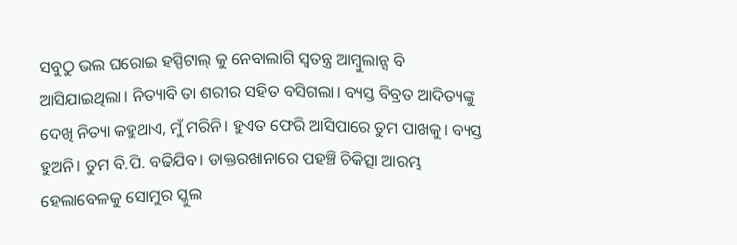ସବୁଠୁ ଭଲ ଘରୋଇ ହସ୍ପିଟାଲ୍ କୁ ନେବାଲାଗି ସ୍ବତନ୍ତ୍ର ଆମ୍ବୁଲାନ୍ସ ବି ଆସିଯାଇଥିଲା। ନିତ୍ୟାବି ତା ଶରୀର ସହିତ ବସିଗଲା। ବ୍ୟସ୍ତ ବିବ୍ରତ ଆଦିତ୍ୟଙ୍କୁ ଦେଖି ନିତ୍ୟା କହୁଥାଏ, ମୁଁ ମରିନି। ହୁଏତ ଫେରି ଆସିପାରେ ତୁମ ପାଖକୁ। ବ୍ୟସ୍ତ ହୁଅନି। ତୁମ ବି.ପି. ବଢିଯିବ। ଡାକ୍ତରଖାନାରେ ପହଞ୍ଚି ଚିକିତ୍ସା ଆରମ୍ଭ ହେଲାବେଳକୁ ସୋମୁର ସ୍କୁଲ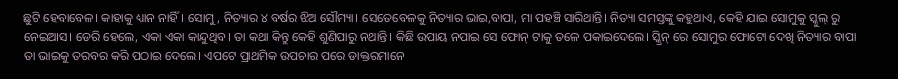ଛୁଟି ହେବାବେଳ। କାହାକୁ ଧ୍ୟାନ ନାହିଁ। ସୋମୁ, ନିତ୍ୟାର ୪ ବର୍ଷର ଝିଅ ସୌମ୍ୟା। ସେତେବେଳକୁ ନିତ୍ୟାର ଭାଇ,ବାପା, ମା ପହଞ୍ଚି ସାରିଥାନ୍ତି। ନିତ୍ୟା ସମସ୍ତଙ୍କୁ କହୁଥାଏ, କେହି ଯାଇ ସୋମୁକୁ ସ୍କୁଲ୍ ରୁ ନେଇଆସ। ଡେରି ହେଲେ, ଏକା ଏକା କାନ୍ଦୁଥିବ। ତା କଥା କିନ୍ତୁ କେହି ଶୁଣିପାରୁ ନଥାନ୍ତି। କିଛି ଉପାୟ ନପାଇ ସେ ଫୋନ୍ ଟାକୁ ତଳେ ପକାଇଦେଲେ। ସ୍କ୍ରିନ୍ ରେ ସୋମୁର ଫୋଟୋ ଦେଖି ନିତ୍ୟାର ବାପା ତା ଭାଇକୁ ତରବର କରି ପଠାଇ ଦେଲେ। ଏପଟେ ପ୍ରାଥମିକ ଉପଚାର ପରେ ଡାକ୍ତରମାନେ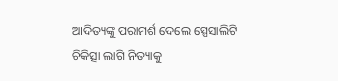ଆଦିତ୍ୟଙ୍କୁ ପରାମର୍ଶ ଦେଲେ ସ୍ପେସାଲିଟି ଚିକିତ୍ସା ଲାଗି ନିତ୍ୟାକୁ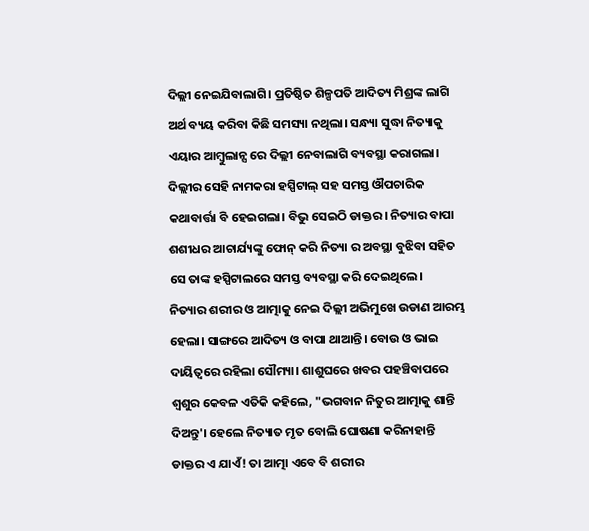ଦିଲ୍ଲୀ ନେଇଯିବାଲାଗି। ପ୍ରତିଷ୍ଠିତ ଶିଳ୍ପପତି ଆଦିତ୍ୟ ମିଶ୍ରଙ୍କ ଲାଗି ଅର୍ଥ ବ୍ୟୟ କରିବା କିଛି ସମସ୍ୟା ନଥିଲା। ସନ୍ଧ୍ୟା ସୁଦ୍ଧା ନିତ୍ୟାକୁ ଏୟାର ଆମ୍ବୁଲାନ୍ସ ରେ ଦିଲ୍ଲୀ ନେବାଲାଗି ବ୍ୟବସ୍ଥା କରାଗଲା। ଦିଲ୍ଲୀର ସେହି ନାମକରା ହସ୍ପିଟାଲ୍ ସହ ସମସ୍ତ ଔପଚାରିକ କଥାବାର୍ତ୍ତା ବି ହେଇଗଲା। ବିଭୁ ସେଇଠି ଡାକ୍ତର। ନିତ୍ୟାର ବାପା ଶଶୀଧର ଆଚାର୍ଯ୍ୟଙ୍କୁ ଫୋନ୍ କରି ନିତ୍ୟା ର ଅବସ୍ଥା ବୁଝିବା ସହିତ ସେ ତାଙ୍କ ହସ୍ପିଟାଲରେ ସମସ୍ତ ବ୍ୟବସ୍ଥା କରି ଦେଇଥିଲେ।
ନିତ୍ୟାର ଶରୀର ଓ ଆତ୍ମାକୁ ନେଇ ଦିଲ୍ଲୀ ଅଭିମୁଖେ ଉଡାଣ ଆରମ୍ଭ ହେଲା। ସାଙ୍ଗରେ ଆଦିତ୍ୟ ଓ ବାପା ଥାଆନ୍ତି। ବୋଉ ଓ ଭାଇ ଦାୟିତ୍ୱରେ ରହିଲା ସୌମ୍ୟା। ଶାଶୁଘରେ ଖବର ପହଞ୍ଚିବାପରେ ଶ୍ୱଶୁର କେବଳ ଏତିକି କହିଲେ, "ଭଗବାନ ନିତୁର ଆତ୍ମାକୁ ଶାନ୍ତି ଦିଅନ୍ତୁ'। ହେଲେ ନିତ୍ୟାତ ମୃତ ବୋଲି ଘୋଷଣା କରିନାହାନ୍ତି ଡାକ୍ତର ଏ ଯାଏଁ! ତା ଆତ୍ମା ଏବେ ବି ଶରୀର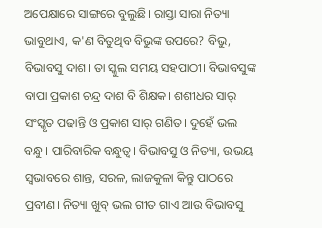ଅପେକ୍ଷାରେ ସାଙ୍ଗରେ ବୁଲୁଛି। ରାସ୍ତା ସାରା ନିତ୍ୟା ଭାବୁଥାଏ, କ'ଣ ବିତୁଥିବ ବିଭୁଙ୍କ ଉପରେ? ବିଭୁ, ବିଭାବସୁ ଦାଶ। ତା ସ୍କୁଲ ସମୟ ସହପାଠୀ। ବିଭାବସୁଙ୍କ ବାପା ପ୍ରକାଶ ଚନ୍ଦ୍ର ଦାଶ ବି ଶିକ୍ଷକ। ଶଶୀଧର ସାର୍ ସଂସ୍କୃତ ପଢାନ୍ତି ଓ ପ୍ରକାଶ ସାର୍ ଗଣିତ। ଦୁହେଁ ଭଲ ବନ୍ଧୁ। ପାରିବାରିକ ବନ୍ଧୁତ୍ୱ। ବିଭାବସୁ ଓ ନିତ୍ୟା, ଉଭୟ ସ୍ୱଭାବରେ ଶାନ୍ତ, ସରଳ, ଲାଜକୁଳା କିନ୍ତୁ ପାଠରେ ପ୍ରବୀଣ। ନିତ୍ୟା ଖୁବ୍ ଭଲ ଗୀତ ଗାଏ ଆଉ ବିଭାବସୁ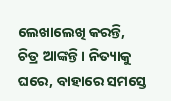ଲେଖାଲେଖି କରନ୍ତି, ଚିତ୍ର ଆଙ୍କନ୍ତି। ନିତ୍ୟାକୁ ଘରେ, ବାହାରେ ସମସ୍ତେ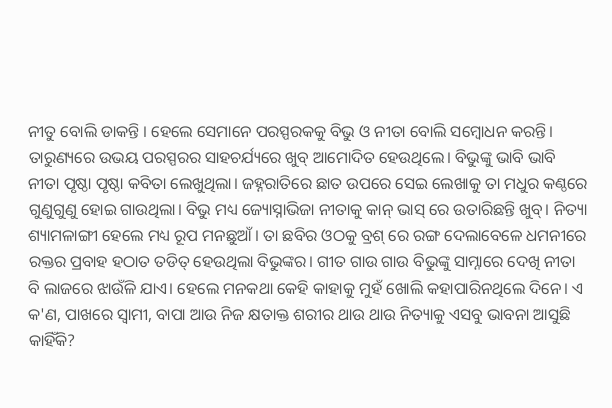ନୀତୁ ବୋଲି ଡାକନ୍ତି । ହେଲେ ସେମାନେ ପରସ୍ପରକକୁ ବିଭୁ ଓ ନୀତା ବୋଲି ସମ୍ବୋଧନ କରନ୍ତି। ତାରୁଣ୍ୟରେ ଉଭୟ ପରସ୍ପରର ସାହଚର୍ଯ୍ୟରେ ଖୁବ୍ ଆମୋଦିତ ହେଉଥିଲେ। ବିଭୁଙ୍କୁ ଭାବି ଭାବି ନୀତା ପୃଷ୍ଠା ପୃଷ୍ଠା କବିତା ଲେଖୁଥିଲା। ଜହ୍ନରାତିରେ ଛାତ ଉପରେ ସେଇ ଲେଖାକୁ ତା ମଧୁର କଣ୍ଠରେ ଗୁଣୁଗୁଣୁ ହୋଇ ଗାଉଥିଲା। ବିଭୁ ମଧ୍ୟ ଜ୍ୟୋସ୍ନାଭିଜା ନୀତାକୁ କାନ୍ ଭାସ୍ ରେ ଉତାରିଛନ୍ତି ଖୁବ୍। ନିତ୍ୟା ଶ୍ୟାମଳାଙ୍ଗୀ ହେଲେ ମଧ୍ୟ ରୂପ ମନଛୁଆଁ। ତା ଛବିର ଓଠକୁ ବ୍ରଶ୍ ରେ ରଙ୍ଗ ଦେଲାବେଳେ ଧମନୀରେ ରକ୍ତର ପ୍ରବାହ ହଠାତ ତଡିତ୍ ହେଉଥିଲା ବିଭୁଙ୍କର। ଗୀତ ଗାଉ ଗାଉ ବିଭୁଙ୍କୁ ସାମ୍ନାରେ ଦେଖି ନୀତା ବି ଲାଜରେ ଝାଉଁଳି ଯାଏ। ହେଲେ ମନକଥା କେହି କାହାକୁ ମୁହଁ ଖୋଲି କହାପାରିନଥିଲେ ଦିନେ। ଏ କ'ଣ, ପାଖରେ ସ୍ୱାମୀ, ବାପା ଆଉ ନିଜ କ୍ଷତାକ୍ତ ଶରୀର ଥାଉ ଥାଉ ନିତ୍ୟାକୁ ଏସବୁ ଭାବନା ଆସୁଛି କାହିଁକି?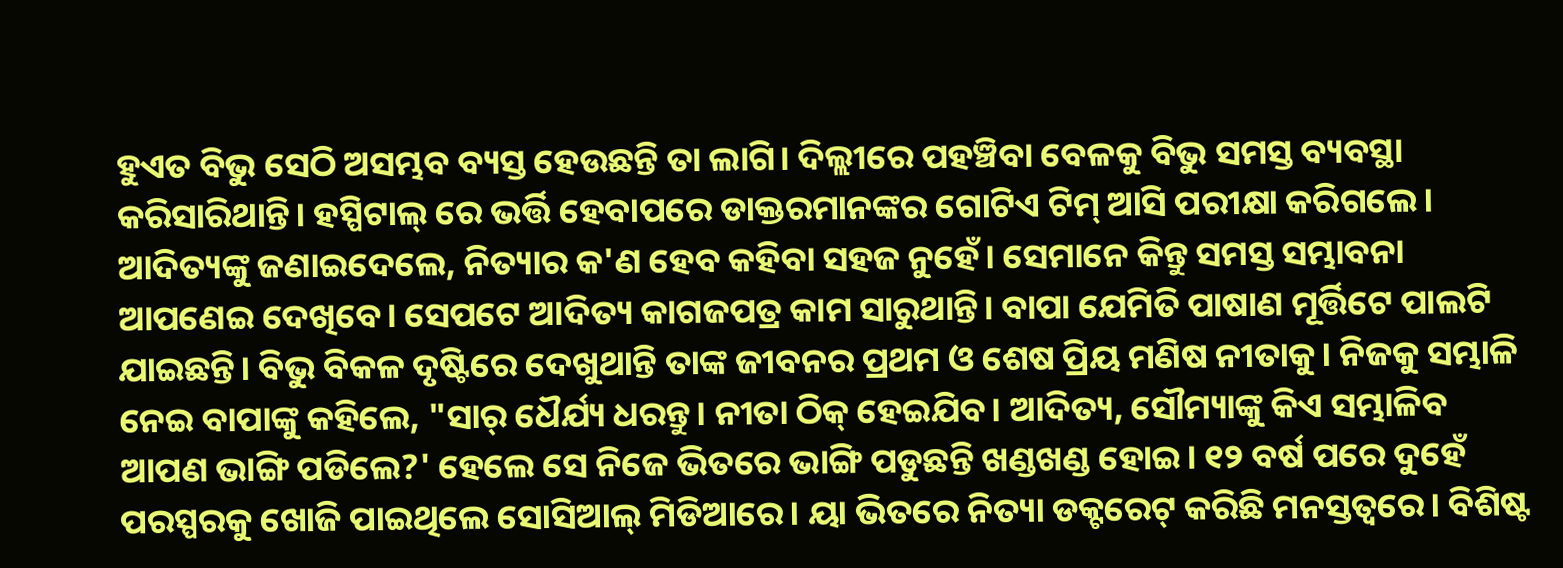ହୁଏତ ବିଭୁ ସେଠି ଅସମ୍ଭବ ବ୍ୟସ୍ତ ହେଉଛନ୍ତି ତା ଲାଗି। ଦିଲ୍ଲୀରେ ପହଞ୍ଚିବା ବେଳକୁ ବିଭୁ ସମସ୍ତ ବ୍ୟବସ୍ଥା କରିସାରିଥାନ୍ତି। ହସ୍ପିଟାଲ୍ ରେ ଭର୍ତ୍ତି ହେବାପରେ ଡାକ୍ତରମାନଙ୍କର ଗୋଟିଏ ଟିମ୍ ଆସି ପରୀକ୍ଷା କରିଗଲେ। ଆଦିତ୍ୟଙ୍କୁ ଜଣାଇଦେଲେ, ନିତ୍ୟାର କ'ଣ ହେବ କହିବା ସହଜ ନୁହେଁ। ସେମାନେ କିନ୍ତୁ ସମସ୍ତ ସମ୍ଭାବନା ଆପଣେଇ ଦେଖିବେ। ସେପଟେ ଆଦିତ୍ୟ କାଗଜପତ୍ର କାମ ସାରୁଥାନ୍ତି। ବାପା ଯେମିତି ପାଷାଣ ମୂର୍ତ୍ତିଟେ ପାଲଟି ଯାଇଛନ୍ତି। ବିଭୁ ବିକଳ ଦୃଷ୍ଟିରେ ଦେଖୁଥାନ୍ତି ତାଙ୍କ ଜୀବନର ପ୍ରଥମ ଓ ଶେଷ ପ୍ରିୟ ମଣିଷ ନୀତାକୁ। ନିଜକୁ ସମ୍ଭାଳି ନେଇ ବାପାଙ୍କୁ କହିଲେ, "ସାର୍ ଧୈର୍ଯ୍ୟ ଧରନ୍ତୁ। ନୀତା ଠିକ୍ ହେଇଯିବ। ଆଦିତ୍ୟ, ସୌମ୍ୟାଙ୍କୁ କିଏ ସମ୍ଭାଳିବ ଆପଣ ଭାଙ୍ଗି ପଡିଲେ?' ହେଲେ ସେ ନିଜେ ଭିତରେ ଭାଙ୍ଗି ପଡୁଛନ୍ତି ଖଣ୍ଡଖଣ୍ଡ ହୋଇ। ୧୨ ବର୍ଷ ପରେ ଦୁହେଁ ପରସ୍ପରକୁ ଖୋଜି ପାଇଥିଲେ ସୋସିଆଲ୍ ମିଡିଆରେ। ୟା ଭିତରେ ନିତ୍ୟା ଡକ୍ଟରେଟ୍ କରିଛି ମନସ୍ତତ୍ୱରେ। ବିଶିଷ୍ଟ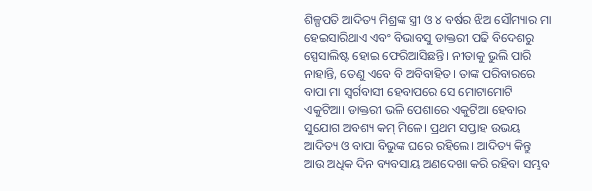ଶିଳ୍ପପତି ଆଦିତ୍ୟ ମିଶ୍ରଙ୍କ ସ୍ତ୍ରୀ ଓ ୪ ବର୍ଷର ଝିଅ ସୌମ୍ୟାର ମା ହେଇସାରିଥାଏ ଏବଂ ବିଭାବସୁ ଡାକ୍ତରୀ ପଢି ବିଦେଶରୁ ସ୍ପେସାଲିଷ୍ଟ ହୋଇ ଫେରିଆସିଛନ୍ତି। ନୀତାକୁ ଭୁଲି ପାରି ନାହାନ୍ତି, ତେଣୁ ଏବେ ବି ଅବିବାହିତ। ତାଙ୍କ ପରିବାରରେ ବାପା ମା ସ୍ୱର୍ଗବାସୀ ହେବାପରେ ସେ ମୋଟାମୋଟି ଏକୁଟିଆ। ଡାକ୍ତରୀ ଭଳି ପେଶାରେ ଏକୁଟିଆ ହେବାର ସୁଯୋଗ ଅବଶ୍ୟ କମ୍ ମିଳେ। ପ୍ରଥମ ସପ୍ତାହ ଉଭୟ ଆଦିତ୍ୟ ଓ ବାପା ବିଭୁଙ୍କ ଘରେ ରହିଲେ। ଆଦିତ୍ୟ କିନ୍ତୁ ଆଉ ଅଧିକ ଦିନ ବ୍ୟବସାୟ ଅଣଦେଖା କରି ରହିବା ସମ୍ଭବ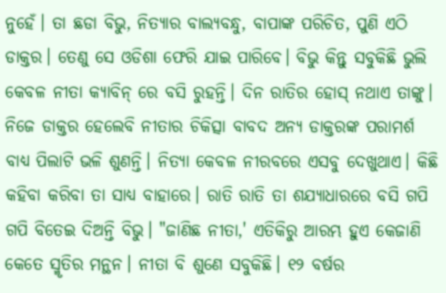ନୁହେଁ। ତା ଛଡା ବିଭୁ, ନିତ୍ୟାର ବାଲ୍ୟବନ୍ଧୁ, ବାପାଙ୍କ ପରିଚିତ, ପୁଣି ଏଠି ଡାକ୍ତର। ତେଣୁ ସେ ଓଡିଶା ଫେରି ଯାଇ ପାରିବେ। ବିଭୁ କିନ୍ତୁ ସବୁକିଛି ଭୁଲି କେବଳ ନୀତା କ୍ୟାବିନ୍ ରେ ବସି ରୁହନ୍ତି। ଦିନ ରାତିର ହୋସ୍ ନଥାଏ ତାଙ୍କୁ। ନିଜେ ଡାକ୍ତର ହେଲେବି ନୀତାର ଚିକିତ୍ସା ବାବଦ ଅନ୍ୟ ଡାକ୍ତରଙ୍କ ପରାମର୍ଶ ବାଧ୍ୟ ପିଲାଟି ଭଳି ଶୁଣନ୍ତି। ନିତ୍ୟା କେବଳ ନୀରବରେ ଏସବୁ ଦେଖୁଥାଏ। କିଛି କହିବା କରିବା ତା ସାଧ୍ୟ ବାହାରେ। ରାତି ରାତି ତା ଶଯ୍ୟାଧାରରେ ବସି ଗପି ଗପି ବିତେଇ ଦିଅନ୍ତି ବିଭୁ। "ଜାଣିଛ ନୀତା,' ଏତିକିରୁ ଆରମ୍ଭ ହୁଏ କେଜାଣି କେତେ ସ୍ମୃତିର ମନ୍ଥନ। ନୀତା ବି ଶୁଣେ ସବୁକିଛି। ୧୨ ବର୍ଷର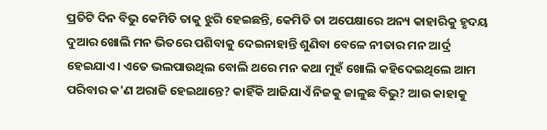ପ୍ରତିଟି ଦିନ ବିଭୁ କେମିତି ତାକୁ ଝୁରି ହେଇଛନ୍ତି, କେମିତି ତା ଅପେକ୍ଷାରେ ଅନ୍ୟ କାହାରିକୁ ହୃଦୟ ଦୁଆର ଖୋଲି ମନ ଭିତରେ ପଶିବାକୁ ଦେଇନାହାନ୍ତି ଶୁଣିବା ବେଳେ ନୀତାର ମନ ଆର୍ଦ୍ର ହେଇଯାଏ। ଏତେ ଭଲପାଉଥିଲ ବୋଲି ଥରେ ମନ କଥା ମୁହଁ ଖୋଲି କହିଦେଇଥିଲେ ଆମ ପରିବାର କ'ଣ ଅରାଜି ହେଇଥାନ୍ତେ? କାହିଁକି ଆଜିଯାଏଁ ନିଜକୁ ଜାଳୁଛ ବିଭୁ? ଆଉ କାହାକୁ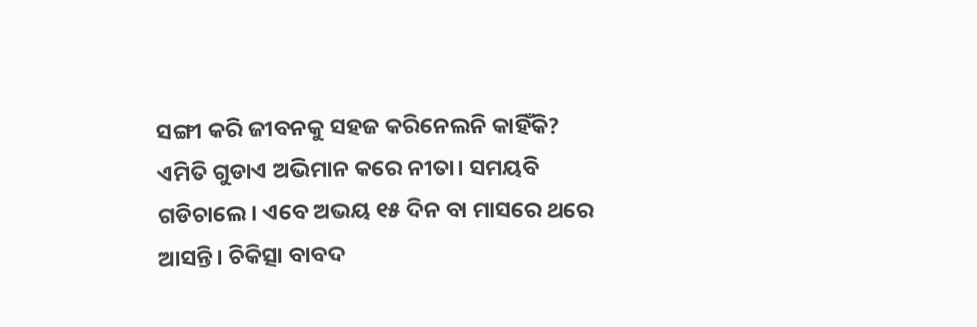ସଙ୍ଗୀ କରି ଜୀବନକୁ ସହଜ କରିନେଲନି କାହିଁକି? ଏମିତି ଗୁଡାଏ ଅଭିମାନ କରେ ନୀତା। ସମୟବି ଗଡିଚାଲେ। ଏବେ ଅଭୟ ୧୫ ଦିନ ବା ମାସରେ ଥରେ ଆସନ୍ତି। ଚିକିତ୍ସା ବାବଦ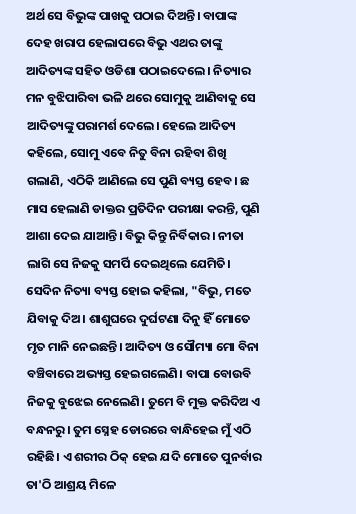ଅର୍ଥ ସେ ବିଭୁଙ୍କ ପାଖକୁ ପଠାଇ ଦିଅନ୍ତି। ବାପାଙ୍କ ଦେହ ଖରାପ ହେଲାପରେ ବିଭୁ ଏଥର ତାଙ୍କୁ ଆଦିତ୍ୟଙ୍କ ସହିତ ଓଡିଶା ପଠାଇଦେଲେ। ନିତ୍ୟାର ମନ ବୁଝିପାରିବା ଭଳି ଥରେ ସୋମୁକୁ ଆଣିବାକୁ ସେ ଆଦିତ୍ୟଙ୍କୁ ପରାମର୍ଶ ଦେଲେ। ହେଲେ ଆଦିତ୍ୟ କହିଲେ, ସୋମୁ ଏବେ ନିତୁ ବିନା ରହିବା ଶିଖି ଗଲାଣି, ଏଠିକି ଆଣିଲେ ସେ ପୁଣି ବ୍ୟସ୍ତ ହେବ। ଛ ମାସ ହେଲାଣି ଡାକ୍ତର ପ୍ରତିଦିନ ପରୀକ୍ଷା କରନ୍ତି, ପୁଣି ଆଶା ଦେଇ ଯାଆନ୍ତି। ବିଭୁ କିନ୍ତୁ ନିର୍ବିକାର। ନୀତା ଲାଗି ସେ ନିଜକୁ ସମର୍ପି ଦେଇଥିଲେ ଯେମିତି। ସେଦିନ ନିତ୍ୟା ବ୍ୟସ୍ତ ହୋଇ କହିଲା, "ବିଭୁ, ମତେ ଯିବାକୁ ଦିଅ। ଶାଶୁଘରେ ଦୁର୍ଘଟଣା ଦିନୁ ହିଁ ମୋତେ ମୃତ ମାନି ନେଇଛନ୍ତି। ଆଦିତ୍ୟ ଓ ସୌମ୍ୟା ମୋ ବିନା ବଞ୍ଚିବାରେ ଅଭ୍ୟସ୍ତ ହେଇଗଲେଣି। ବାପା ବୋଉବି ନିଜକୁ ବୁଝେଇ ନେଲେଣି। ତୁମେ ବି ମୁକ୍ତ କରିଦିଅ ଏ ବନ୍ଧନରୁ। ତୁମ ସ୍ନେହ ଡୋରରେ ବାନ୍ଧିହେଇ ମୁଁ ଏଠି ରହିଛି। ଏ ଶରୀର ଠିକ୍ ହେଇ ଯଦି ମୋତେ ପୁନର୍ବାର ତା'ଠି ଆଶ୍ରୟ ମିଳେ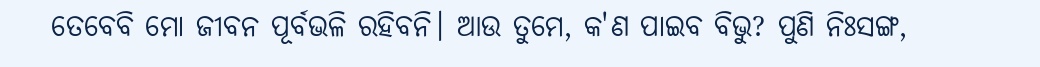ତେବେବି ମୋ ଜୀବନ ପୂର୍ବଭଳି ରହିବନି। ଆଉ ତୁମେ, କ'ଣ ପାଇବ ବିଭୁ? ପୁଣି ନିଃସଙ୍ଗ,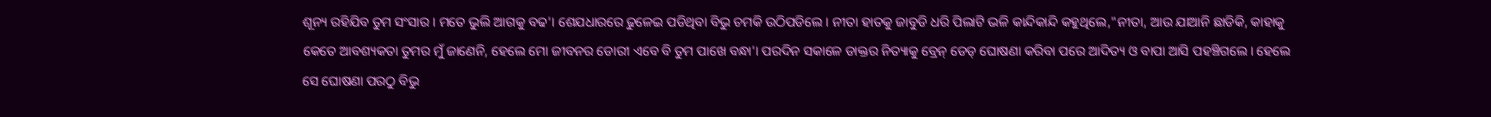ଶୂନ୍ୟ ରହିଯିବ ତୁମ ସଂସାର। ମତେ ଭୁଲି ଆଗକୁ ବଢ'। ଶେଯଧାରରେ ଢୁଳେଇ ପଡିଥିବା ବିଭୁ ଚମକି ଉଠିପଡିଲେ। ନୀତା ହାତକୁ ଜାବୁଡି ଧରି ପିଲାଟି ଭଳି କାନ୍ଦିକାନ୍ଦି କହୁଥିଲେ,"ନୀତା, ଆଉ ଯାଆନି ଛାଡିକି, କାହାକୁ କେତେ ଆବଶ୍ୟକତା ତୁମର ମୁଁ ଜାଣେନି, ହେଲେ ମୋ ଜୀବନର ଡୋରୀ ଏବେ ବି ତୁମ ପାଖେ ବନ୍ଧା'। ପରଦିନ ସକାଳେ ଡାକ୍ତର ନିତ୍ୟାକୁ ବ୍ରେନ୍ ଡେଡ୍ ଘୋଷଣା କରିବା ପରେ ଆଦିତ୍ୟ ଓ ବାପା ଆସି ପହଞ୍ଚିଗଲେ। ହେଲେ ସେ ଘୋଷଣା ପରଠୁ ବିଭୁ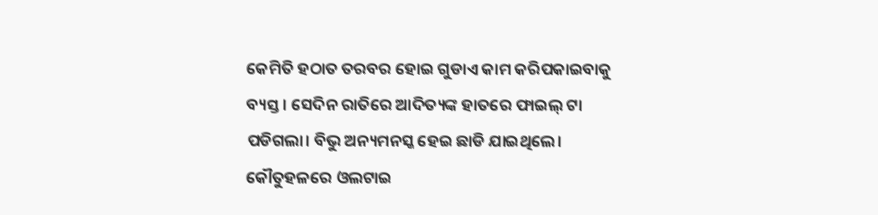କେମିତି ହଠାତ ତରବର ହୋଇ ଗୁଡାଏ କାମ କରିପକାଇବାକୁ ବ୍ୟସ୍ତ। ସେଦିନ ରାତିରେ ଆଦିତ୍ୟଙ୍କ ହାତରେ ଫାଇଲ୍ ଟା ପଡିଗଲା। ବିଭୁ ଅନ୍ୟମନସ୍କ ହେଇ ଛାଡି ଯାଇଥିଲେ। କୌତୁହଳରେ ଓଲଟାଇ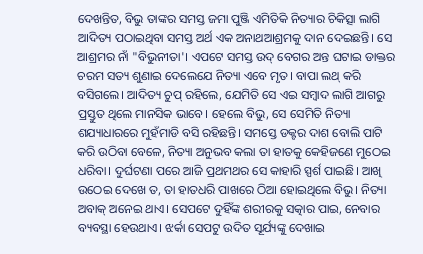ଦେଖନ୍ତିତ, ବିଭୁ ତାଙ୍କର ସମସ୍ତ ଜମା ପୁଞ୍ଜି ଏମିତିକି ନିତ୍ୟାର ଚିକିତ୍ସା ଲାଗି ଆଦିତ୍ୟ ପଠାଇଥିବା ସମସ୍ତ ଅର୍ଥ ଏକ ଅନାଥଆଶ୍ରମକୁ ଦାନ ଦେଇଛନ୍ତି। ସେ ଆଶ୍ରମର ନାଁ "ବିଭୁନୀତା'। ଏପଟେ ସମସ୍ତ ଉଦ୍ ବେଗର ଅନ୍ତ ଘଟାଇ ଡାକ୍ତର ଚରମ ସତ୍ୟ ଶୁଣାଇ ଦେଲେଯେ ନିତ୍ୟା ଏବେ ମୃତ। ବାପା ଲଥ୍ କରି ବସିଗଲେ। ଆଦିତ୍ୟ ଚୁପ୍ ରହିଲେ, ଯେମିତି ସେ ଏଇ ସମ୍ବାଦ ଲାଗି ଆଗରୁ ପ୍ରସ୍ତୁତ ଥିଲେ ମାନସିକ ଭାବେ। ହେଲେ ବିଭୁ, ସେ ସେମିତି ନିତ୍ୟା ଶଯ୍ୟାଧାରରେ ମୁହଁମାଡି ବସି ରହିଛନ୍ତି। ସମସ୍ତେ ଡକ୍ଟର ଦାଶ ବୋଲି ପାଟି କରି ଉଠିବା ବେଳେ, ନିତ୍ୟା ଅନୁଭବ କଲା ତା ହାତକୁ କେହିଜଣେ ମୁଠେଇ ଧରିବା। ଦୁର୍ଘଟଣା ପରେ ଆଜି ପ୍ରଥମଥର ସେ କାହାରି ସ୍ପର୍ଶ ପାଇଛି। ଆଖି ଉଠେଇ ଦେଖେ ତ, ତା ହାତଧରି ପାଖରେ ଠିଆ ହୋଇଥିଲେ ବିଭୁ। ନିତ୍ୟା ଅବାକ୍ ଅନେଇ ଥାଏ। ସେପଟେ ଦୁହିଁଙ୍କ ଶରୀରକୁ ସତ୍କାର ପାଇ, ନେବାର ବ୍ୟବସ୍ଥା ହେଉଥାଏ। ଝର୍କା ସେପଟୁ ଉଦିତ ସୂର୍ଯ୍ୟଙ୍କୁ ଦେଖାଇ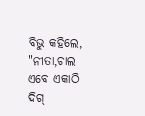ବିଭୁ କହିଲେ, "ନୀତା,ଚାଲ ଏବେ ଏକାଠି ଦିଗ୍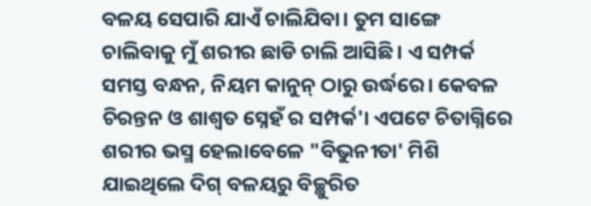ବଳୟ ସେପାରି ଯାଏଁ ଚାଲିଯିବା। ତୁମ ସାଙ୍ଗେ ଚାଲିବାକୁ ମୁଁ ଶରୀର ଛାଡି ଚାଲି ଆସିଛି। ଏ ସମ୍ପର୍କ ସମସ୍ତ ବନ୍ଧନ, ନିୟମ କାନୁନ୍ ଠାରୁ ଉର୍ଦ୍ଧରେ। କେବଳ ଚିରନ୍ତନ ଓ ଶାଶ୍ବତ ସ୍ନେହଁ ର ସମ୍ପର୍କ'। ଏପଟେ ଚିତାଗ୍ନିରେ ଶରୀର ଭସ୍ମ ହେଲାବେଳେ "ବିଭୁନୀତା' ମିଶି ଯାଇଥିଲେ ଦିଗ୍ ବଳୟରୁ ବିଚ୍ଛୁରିତ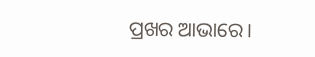ପ୍ରଖର ଆଭାରେ।